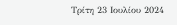Τρίτη 23 Ιουλίου 2024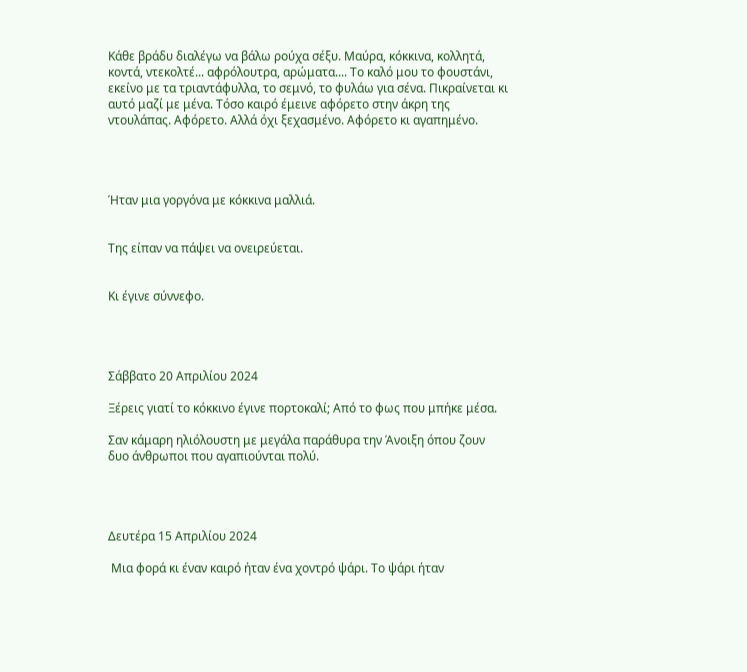Κάθε βράδυ διαλέγω να βάλω ρούχα σέξυ. Μαύρα, κόκκινα, κολλητά, κοντά, ντεκολτέ... αφρόλουτρα, αρώματα.... Το καλό μου το φουστάνι, εκείνο με τα τριαντάφυλλα, το σεμνό, το φυλάω για σένα. Πικραίνεται κι αυτό μαζί με μένα. Τόσο καιρό έμεινε αφόρετο στην άκρη της ντουλάπας. Αφόρετο. Αλλά όχι ξεχασμένο. Αφόρετο κι αγαπημένο.




Ήταν μια γοργόνα με κόκκινα μαλλιά.


Της είπαν να πάψει να ονειρεύεται.


Κι έγινε σύννεφο.




Σάββατο 20 Απριλίου 2024

Ξέρεις γιατί το κόκκινο έγινε πορτοκαλί; Από το φως που μπήκε μέσα.

Σαν κάμαρη ηλιόλουστη με μεγάλα παράθυρα την Άνοιξη όπου ζουν δυο άνθρωποι που αγαπιούνται πολύ.




Δευτέρα 15 Απριλίου 2024

 Μια φορά κι έναν καιρό ήταν ένα χοντρό ψάρι. Το ψάρι ήταν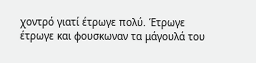χοντρό γιατί έτρωγε πολύ. Έτρωγε έτρωγε και φουσκωναν τα μάγουλά του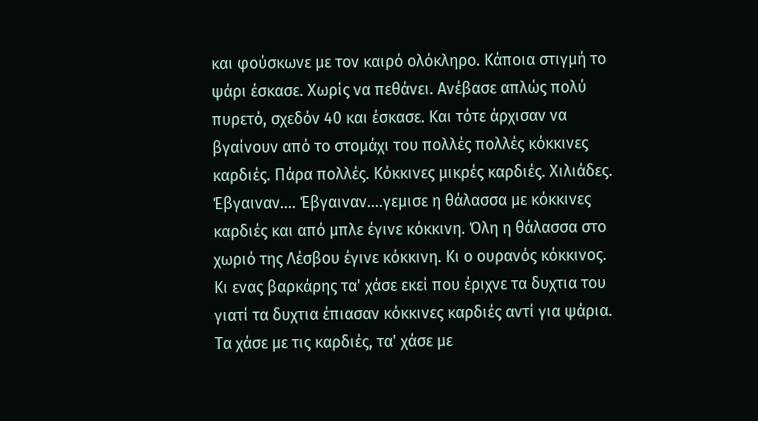και φούσκωνε με τον καιρό ολόκληρο. Κάποια στιγμή το ψάρι έσκασε. Χωρίς να πεθάνει. Ανέβασε απλώς πολύ πυρετό, σχεδόν 40 και έσκασε. Και τότε άρχισαν να βγαίνουν από το στομάχι του πολλές πολλές κόκκινες καρδιές. Πάρα πολλές. Κόκκινες μικρές καρδιές. Χιλιάδες. Έβγαιναν.... Έβγαιναν....γεμισε η θάλασσα με κόκκινες καρδιές και από μπλε έγινε κόκκινη. Όλη η θάλασσα στο χωριό της Λέσβου έγινε κόκκινη. Κι ο ουρανός κόκκινος. Κι ενας βαρκάρης τα' χάσε εκεί που έριχνε τα δυχτια του γιατί τα δυχτια έπιασαν κόκκινες καρδιές αντί για ψάρια. Τα χάσε με τις καρδιές, τα' χάσε με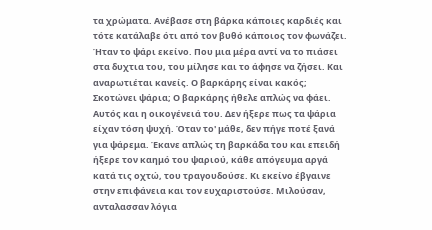τα χρώματα. Ανέβασε στη βάρκα κάποιες καρδιές και τότε κατάλαβε ότι από τον βυθό κάποιος τον φωνάζει. Ήταν το ψάρι εκείνο. Που μια μέρα αντί να το πιάσει στα δυχτια του, του μίλησε και το άφησε να ζήσει. Και αναρωτιέται κανείς. Ο βαρκάρης είναι κακός; Σκοτώνει ψάρια; Ο βαρκάρης ήθελε απλώς να φάει. Αυτός και η οικογένειά του. Δεν ήξερε πως τα ψάρια είχαν τόση ψυχή. Όταν το' μάθε, δεν πήγε ποτέ ξανά για ψάρεμα. Έκανε απλώς τη βαρκάδα του και επειδή ήξερε τον καημό του ψαριού, κάθε απόγευμα αργά κατά τις οχτώ, του τραγουδούσε. Κι εκείνο έβγαινε στην επιφάνεια και τον ευχαριστούσε. Μιλούσαν, ανταλασσαν λόγια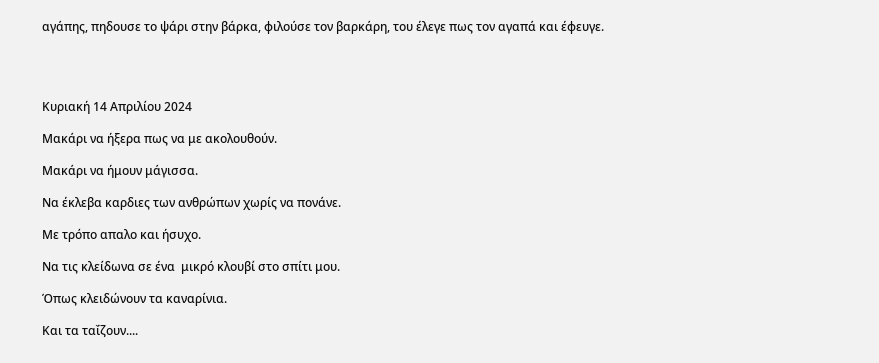αγάπης, πηδουσε το ψάρι στην βάρκα, φιλούσε τον βαρκάρη, του έλεγε πως τον αγαπά και έφευγε.




Κυριακή 14 Απριλίου 2024

Μακάρι να ήξερα πως να με ακολουθούν.

Μακάρι να ήμουν μάγισσα.

Να έκλεβα καρδιες των ανθρώπων χωρίς να πονάνε.

Με τρόπο απαλο και ήσυχο.

Να τις κλείδωνα σε ένα  μικρό κλουβί στο σπίτι μου.

Όπως κλειδώνουν τα καναρίνια.

Και τα ταΐζουν....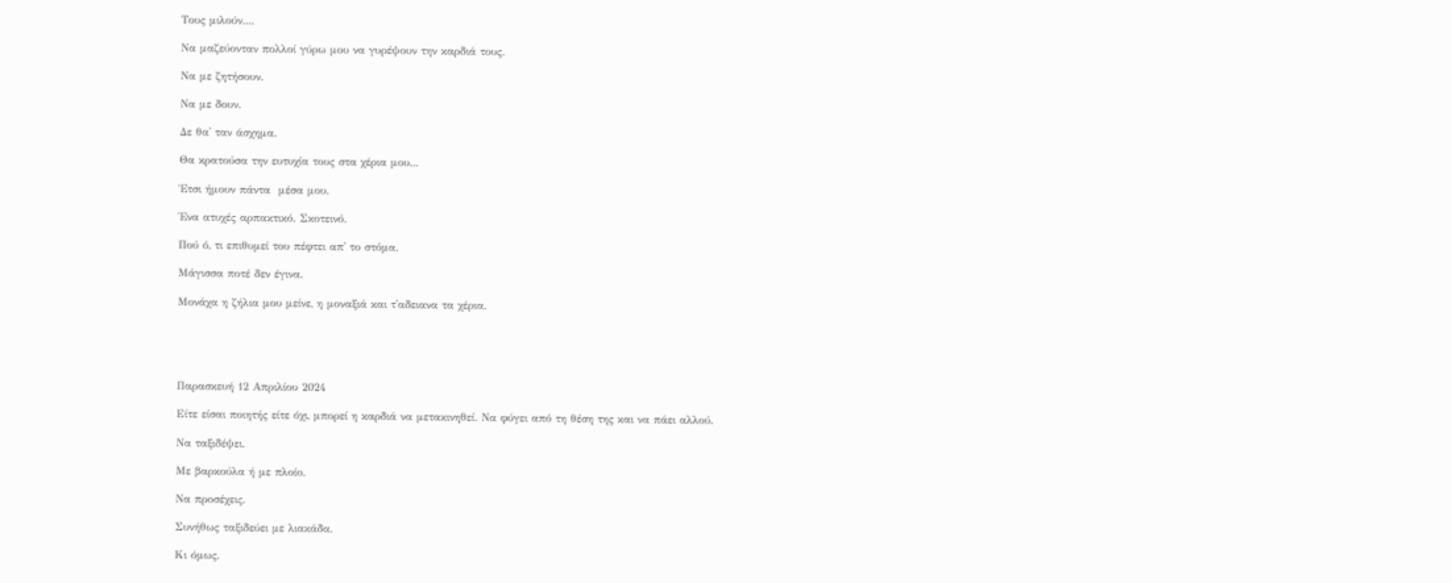Τους μιλούν....

Να μαζεύονταν πολλοί γύρω μου να γυρέψουν την καρδιά τους.

Να με ζητήσουν.

Να με δουν.

Δε θα' ταν άσχημα.

Θα κρατούσα την ευτυχία τους στα χέρια μου...

Έτσι ήμουν πάντα  μέσα μου.

Ένα ατυχές αρπακτικό. Σκοτεινό.

Πού ό, τι επιθυμεί του πέφτει απ' το στόμα.

Μάγισσα ποτέ δεν έγινα.

Μονάχα η ζήλια μου μείνε, η μοναξιά και τ'αδειανα τα χέρια.





Παρασκευή 12 Απριλίου 2024

Είτε είσαι ποιητής είτε όχι, μπορεί η καρδιά να μετακινηθεί. Να φύγει από τη θέση της και να πάει αλλού.

Να ταξιδέψει.

Με βαρκούλα ή με πλοίο.

Να προσέχεις.

Συνήθως ταξιδεύει με λιακάδα.

Κι όμως.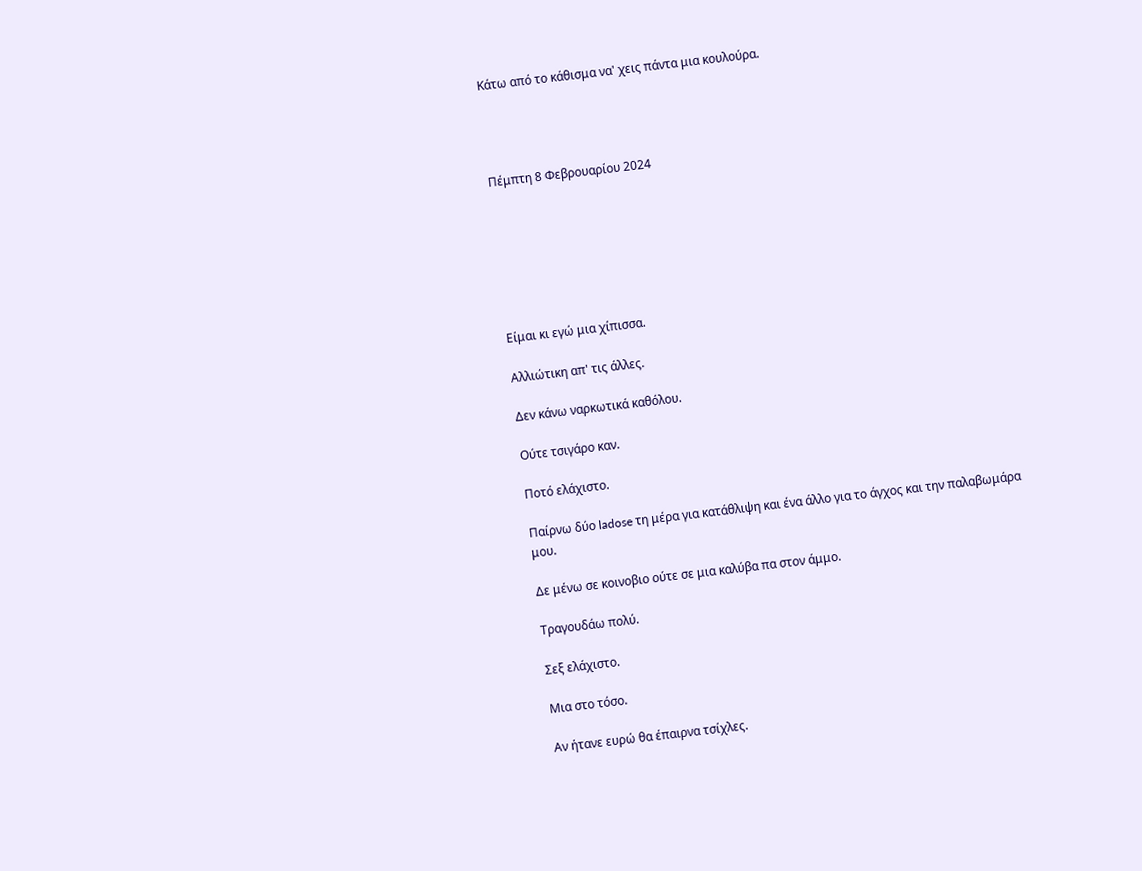Κάτω από το κάθισμα να' χεις πάντα μια κουλούρα.




Πέμπτη 8 Φεβρουαρίου 2024







Είμαι κι εγώ μια χίπισσα.

Αλλιώτικη απ' τις άλλες.

Δεν κάνω ναρκωτικά καθόλου.

Ούτε τσιγάρο καν.

Ποτό ελάχιστο.

Παίρνω δύο ladose τη μέρα για κατάθλιψη και ένα άλλο για το άγχος και την παλαβωμάρα μου.

Δε μένω σε κοινοβιο ούτε σε μια καλύβα πα στον άμμο.

Τραγουδάω πολύ.

Σεξ ελάχιστο.

Μια στο τόσο.

Αν ήτανε ευρώ θα έπαιρνα τσίχλες.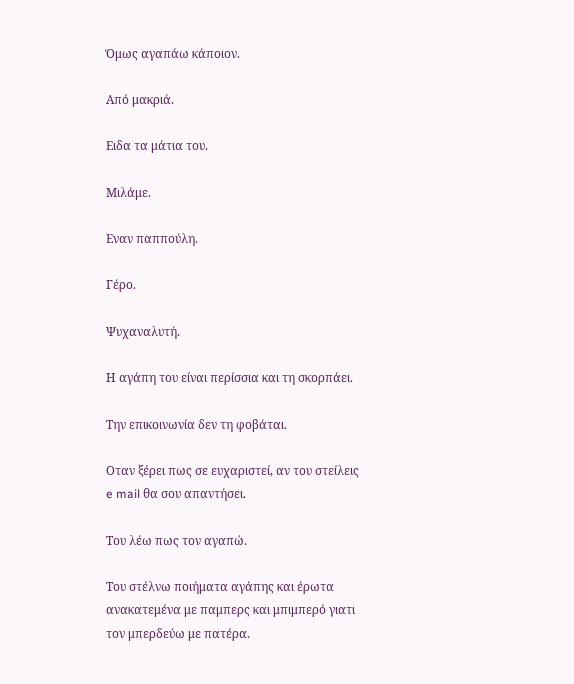Όμως αγαπάω κάποιον.

Από μακριά.

Ειδα τα μάτια του.

Μιλάμε.

Εναν παππούλη.

Γέρο.

Ψυχαναλυτή.

Η αγάπη του είναι περίσσια και τη σκορπάει.

Την επικοινωνία δεν τη φοβάται.

Οταν ξέρει πως σε ευχαριστεί, αν του στείλεις e mail θα σου απαντήσει.

Του λέω πως τον αγαπώ.

Του στέλνω ποιήματα αγάπης και έρωτα ανακατεμένα με παμπερς και μπιμπερό γιατι τον μπερδεύω με πατέρα.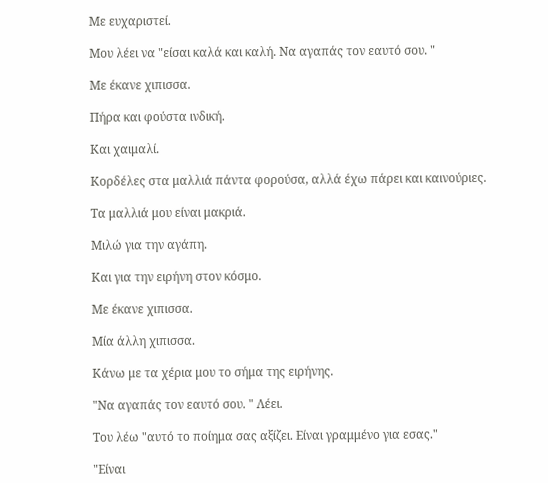Με ευχαριστεί.

Μου λέει να "είσαι καλά και καλή. Να αγαπάς τον εαυτό σου. "

Με έκανε χιπισσα.

Πήρα και φούστα ινδική.

Και χαιμαλί.

Κορδέλες στα μαλλιά πάντα φορούσα, αλλά έχω πάρει και καινούριες.

Τα μαλλιά μου είναι μακριά.

Μιλώ για την αγάπη.

Και για την ειρήνη στον κόσμο.

Με έκανε χιπισσα.

Μία άλλη χιπισσα.

Κάνω με τα χέρια μου το σήμα της ειρήνης.

"Να αγαπάς τον εαυτό σου. " Λέει.

Του λέω "αυτό το ποίημα σας αξίζει. Είναι γραμμένο για εσας."

"Είναι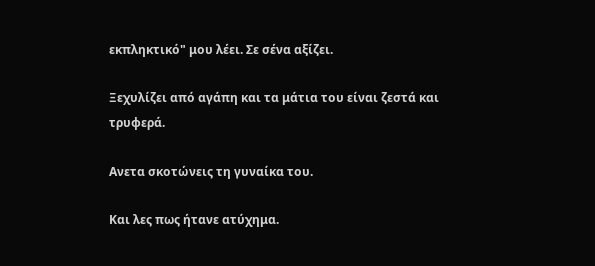εκπληκτικό" μου λέει. Σε σένα αξίζει.

Ξεχυλίζει από αγάπη και τα μάτια του είναι ζεστά και τρυφερά.

Ανετα σκοτώνεις τη γυναίκα του.

Και λες πως ήτανε ατύχημα.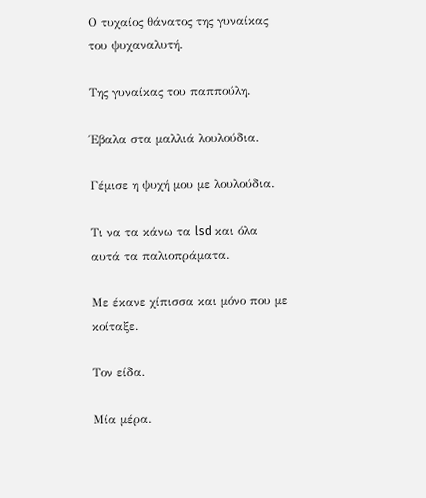Ο τυχαίος θάνατος της γυναίκας του ψυχαναλυτή.

Της γυναίκας του παππούλη.

Έβαλα στα μαλλιά λουλούδια.

Γέμισε η ψυχή μου με λουλούδια.

Τι να τα κάνω τα lsd και όλα αυτά τα παλιοπράματα.

Με έκανε χίπισσα και μόνο που με κοίταξε.

Τον είδα.

Μία μέρα.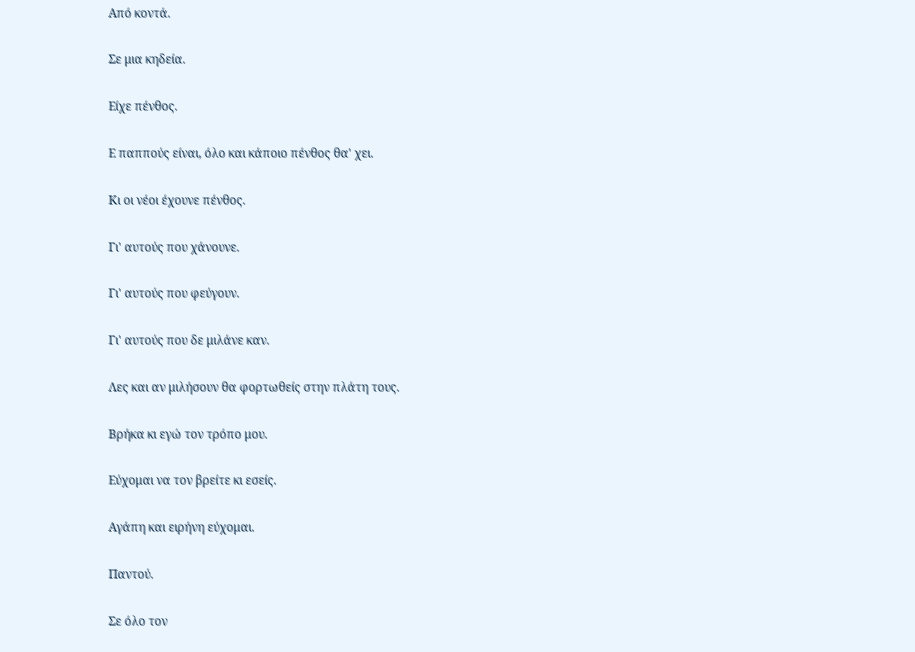Από κοντά.

Σε μια κηδεία.

Είχε πένθος.

Ε παππούς είναι, όλο και κάποιο πένθος θα' χει.

Κι οι νέοι έχουνε πένθος.

Γι' αυτούς που χάνουνε.

Γι' αυτούς που φεύγουν.

Γι' αυτούς που δε μιλάνε καν.

Λες και αν μιλήσουν θα φορτωθείς στην πλάτη τους.

Βρήκα κι εγώ τον τρόπο μου.

Εύχομαι να τον βρείτε κι εσείς.

Αγάπη και ειρήνη εύχομαι.

Παντού.

Σε όλο τον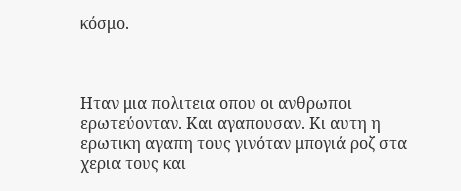κόσμο.



Ηταν μια πολιτεια οπου οι ανθρωποι ερωτεύονταν. Και αγαπουσαν. Κι αυτη η ερωτικη αγαπη τους γινόταν μπογιά ροζ στα χερια τους και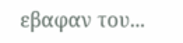εβαφαν του...